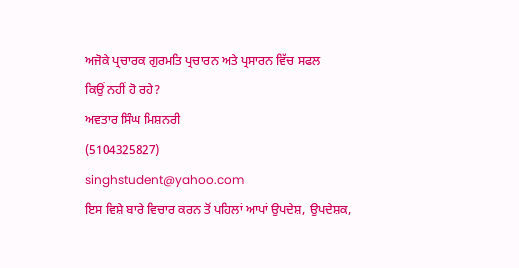ਅਜੋਕੇ ਪ੍ਰਚਾਰਕ ਗੁਰਮਤਿ ਪ੍ਰਚਾਰਨ ਅਤੇ ਪ੍ਰਸਾਰਨ ਵਿੱਚ ਸਫਲ
ਕਿਉਂ ਨਹੀਂ ਹੋ ਰਹੇ?
ਅਵਤਾਰ ਸਿੰਘ ਮਿਸ਼ਨਰੀ
(5104325827)
singhstudent@yahoo.com
ਇਸ ਵਿਸ਼ੇ ਬਾਰੇ ਵਿਚਾਰ ਕਰਨ ਤੋਂ ਪਹਿਲਾਂ ਆਪਾਂ ਉਪਦੇਸ਼, ਉਪਦੇਸ਼ਕ,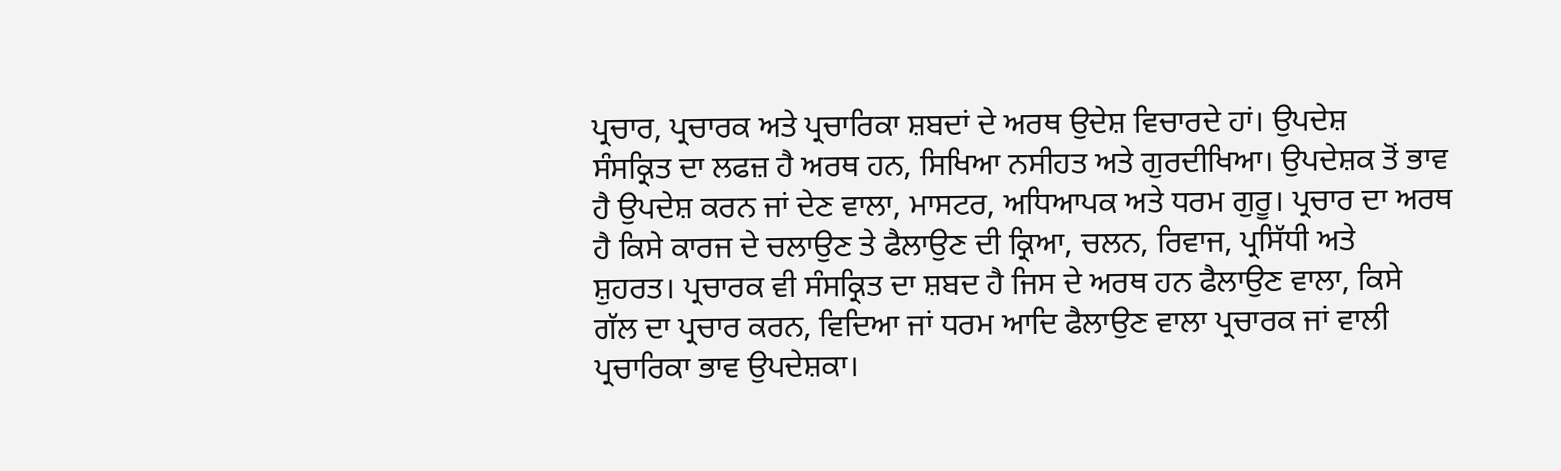ਪ੍ਰਚਾਰ, ਪ੍ਰਚਾਰਕ ਅਤੇ ਪ੍ਰਚਾਰਿਕਾ ਸ਼ਬਦਾਂ ਦੇ ਅਰਥ ਉਦੇਸ਼ ਵਿਚਾਰਦੇ ਹਾਂ। ਉਪਦੇਸ਼
ਸੰਸਕ੍ਰਿਤ ਦਾ ਲਫਜ਼ ਹੈ ਅਰਥ ਹਨ, ਸਿਖਿਆ ਨਸੀਹਤ ਅਤੇ ਗੁਰਦੀਖਿਆ। ਉਪਦੇਸ਼ਕ ਤੋਂ ਭਾਵ
ਹੈ ਉਪਦੇਸ਼ ਕਰਨ ਜਾਂ ਦੇਣ ਵਾਲਾ, ਮਾਸਟਰ, ਅਧਿਆਪਕ ਅਤੇ ਧਰਮ ਗੁਰੂ। ਪ੍ਰਚਾਰ ਦਾ ਅਰਥ
ਹੈ ਕਿਸੇ ਕਾਰਜ ਦੇ ਚਲਾਉਣ ਤੇ ਫੈਲਾਉਣ ਦੀ ਕ੍ਰਿਆ, ਚਲਨ, ਰਿਵਾਜ, ਪ੍ਰਸਿੱਧੀ ਅਤੇ
ਸ਼ੁਹਰਤ। ਪ੍ਰਚਾਰਕ ਵੀ ਸੰਸਕ੍ਰਿਤ ਦਾ ਸ਼ਬਦ ਹੈ ਜਿਸ ਦੇ ਅਰਥ ਹਨ ਫੈਲਾਉਣ ਵਾਲਾ, ਕਿਸੇ
ਗੱਲ ਦਾ ਪ੍ਰਚਾਰ ਕਰਨ, ਵਿਦਿਆ ਜਾਂ ਧਰਮ ਆਦਿ ਫੈਲਾਉਣ ਵਾਲਾ ਪ੍ਰਚਾਰਕ ਜਾਂ ਵਾਲੀ
ਪ੍ਰਚਾਰਿਕਾ ਭਾਵ ਉਪਦੇਸ਼ਕਾ।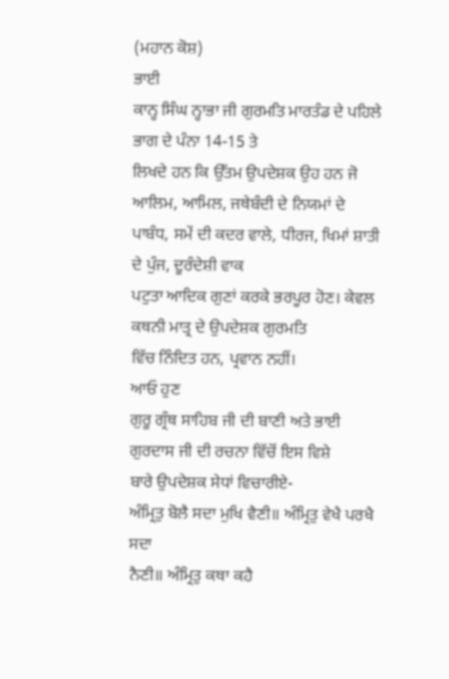(ਮਹਾਨ ਕੋਸ਼)
ਭਾਈ
ਕਾਨ੍ਹ ਸਿੰਘ ਨ੍ਹਾਭਾ ਜੀ ਗੁਰਮਤਿ ਮਾਰਤੰਡ ਦੇ ਪਹਿਲੇ ਭਾਗ ਦੇ ਪੰਨਾ 14-15 ਤੇ
ਲਿਖਦੇ ਹਨ ਕਿ ਉੱਤਮ ਉਪਦੇਸ਼ਕ ਉਹ ਹਨ ਜੋ ਆਲਿਮ, ਆਮਿਲ, ਜਥੇਬੰਦੀ ਦੇ ਨਿਯਮਾਂ ਦੇ
ਪਾਬੰਧ, ਸਮੇਂ ਦੀ ਕਦਰ ਵਾਲੇ, ਧੀਰਜ, ਖਿਮਾਂ ਸ਼ਾਤੀ ਦੇ ਪੁੰਜ, ਦੂਰੰਦੇਸ਼ੀ ਵਾਕ
ਪਟੁਤਾ ਆਦਿਕ ਗੁਣਾਂ ਕਰਕੇ ਭਰਪੂਰ ਹੋਣ। ਕੇਵਲ ਕਥਨੀ ਮਾਤ੍ਰ ਦੇ ਉਪਦੇਸ਼ਕ ਗੁਰਮਤਿ
ਵਿੱਚ ਨਿੰਦਿਤ ਹਨ, ਪ੍ਰਵਾਨ ਨਹੀਂ।
ਆਓ ਹੁਣ
ਗੁਰੂ ਗ੍ਰੰਥ ਸਾਹਿਬ ਜੀ ਦੀ ਬਾਣੀ ਅਤੇ ਭਾਈ ਗੁਰਦਾਸ ਜੀ ਦੀ ਰਚਨਾ ਵਿੱਚੋਂ ਇਸ ਵਿਸ਼ੇ
ਬਾਰੇ ਉਪਦੇਸ਼ਕ ਸੇਧਾਂ ਵਿਚਾਰੀਏ-
ਅੰਮ੍ਰਿਤੁ ਬੋਲੈ ਸਦਾ ਮੁਖਿ ਵੈਣੀ॥ ਅੰਮ੍ਰਿਤੁ ਵੇਖੈ ਪਰਖੈ ਸਦਾ
ਨੈਣੀ॥ ਅੰਮ੍ਰਿਤੁ ਕਥਾ ਕਹੈ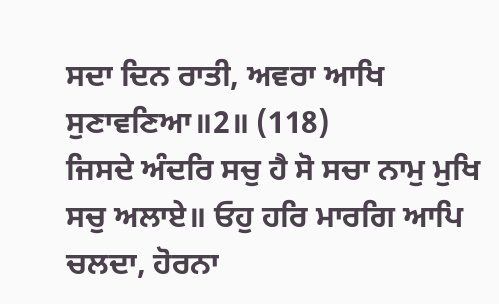ਸਦਾ ਦਿਨ ਰਾਤੀ, ਅਵਰਾ ਆਖਿ ਸੁਣਾਵਣਿਆ॥2॥ (118)
ਜਿਸਦੇ ਅੰਦਰਿ ਸਚੁ ਹੈ ਸੋ ਸਚਾ ਨਾਮੁ ਮੁਖਿ ਸਚੁ ਅਲਾਏ॥ ਓਹੁ ਹਰਿ ਮਾਰਗਿ ਆਪਿ
ਚਲਦਾ, ਹੋਰਨਾ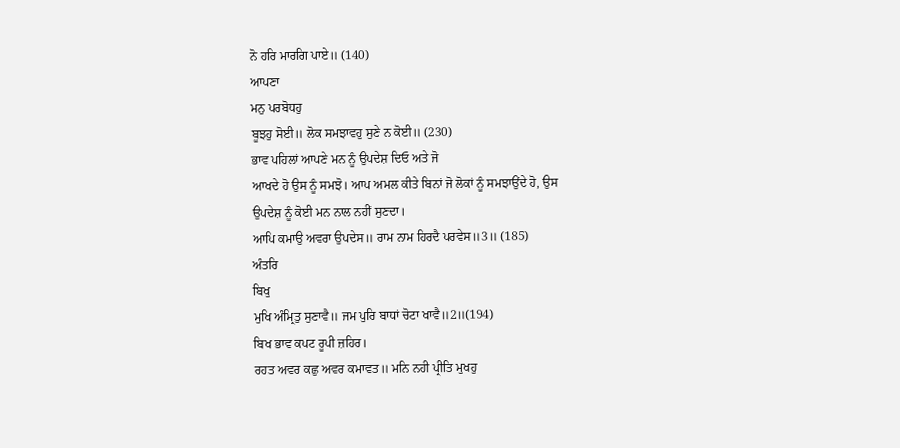ਨੋ ਹਰਿ ਮਾਰਗਿ ਪਾਏ॥ (140)
ਆਪਣਾ
ਮਨੁ ਪਰਬੋਧਹੁ
ਬੂਝਹੁ ਸੋਈ॥ ਲੋਕ ਸਮਝਾਵਹੁ ਸੁਣੇ ਨ ਕੋਈ॥ (230)
ਭਾਵ ਪਹਿਲਾਂ ਆਪਣੇ ਮਨ ਨੂੰ ਉਪਦੇਸ਼ ਦਿਓ ਅਤੇ ਜੋ
ਆਖਦੇ ਹੋ ਉਸ ਨੂੰ ਸਮਝੋ। ਆਪ ਅਮਲ ਕੀਤੇ ਬਿਨਾਂ ਜੋ ਲੋਕਾਂ ਨੂੰ ਸਮਝਾਉਂਦੇ ਹੋ, ਉਸ
ਉਪਦੇਸ਼ ਨੂੰ ਕੋਈ ਮਨ ਨਾਲ ਨਹੀਂ ਸੁਣਦਾ।
ਆਪਿ ਕਮਾਉ ਅਵਰਾ ਉਪਦੇਸ॥ ਰਾਮ ਨਾਮ ਹਿਰਦੈ ਪਰਵੇਸ॥3॥ (185)
ਅੰਤਰਿ
ਬਿਖੁ
ਮੁਖਿ ਅੰਮ੍ਰਿਤੁ ਸੁਣਾਵੈ॥ ਜਮ ਪੁਰਿ ਬਾਧਾਂ ਚੋਟਾ ਖਾਵੈ॥2॥(194)
ਬਿਖ ਭਾਵ ਕਪਟ ਰੂਪੀ ਜ਼ਹਿਰ।
ਰਹਤ ਅਵਰ ਕਛੁ ਅਵਰ ਕਮਾਵਤ॥ ਮਨਿ ਨਹੀ ਪ੍ਰੀਤਿ ਮੁਖਹੁ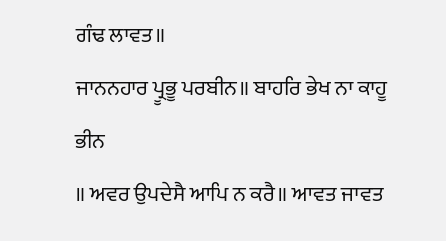ਗੰਢ ਲਾਵਤ॥
ਜਾਨਨਹਾਰ ਪ੍ਰੂਭੂ ਪਰਬੀਨ॥ ਬਾਹਰਿ ਭੇਖ ਨਾ ਕਾਹੂ
ਭੀਨ
॥ ਅਵਰ ਉਪਦੇਸੈ ਆਪਿ ਨ ਕਰੈ॥ ਆਵਤ ਜਾਵਤ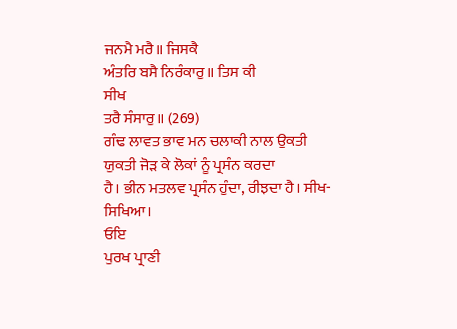ਜਨਮੈ ਮਰੈ॥ ਜਿਸਕੈ
ਅੰਤਰਿ ਬਸੈ ਨਿਰੰਕਾਰੁ॥ ਤਿਸ ਕੀ
ਸੀਖ
ਤਰੈ ਸੰਸਾਰੁ॥ (269)
ਗੰਢ ਲਾਵਤ ਭਾਵ ਮਨ ਚਲਾਕੀ ਨਾਲ ਉਕਤੀ ਯੁਕਤੀ ਜੋੜ ਕੇ ਲੋਕਾਂ ਨੂੰ ਪ੍ਰਸੰਨ ਕਰਦਾ
ਹੈ। ਭੀਨ ਮਤਲਵ ਪ੍ਰਸੰਨ ਹੁੰਦਾ, ਰੀਝਦਾ ਹੈ। ਸੀਖ-ਸਿਖਿਆ।
ਓਇ
ਪੁਰਖ ਪ੍ਰਾਣੀ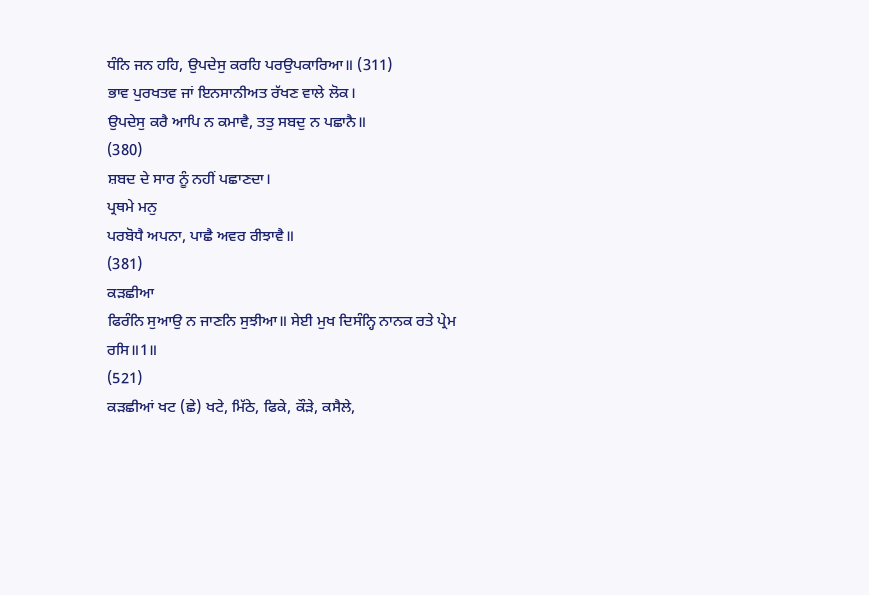ਧੰਨਿ ਜਨ ਹਹਿ, ਉਪਦੇਸੁ ਕਰਹਿ ਪਰਉਪਕਾਰਿਆ॥ (311)
ਭਾਵ ਪੁਰਖਤਵ ਜਾਂ ਇਨਸਾਨੀਅਤ ਰੱਖਣ ਵਾਲੇ ਲੋਕ।
ਉਪਦੇਸੁ ਕਰੈ ਆਪਿ ਨ ਕਮਾਵੈ, ਤਤੁ ਸਬਦੁ ਨ ਪਛਾਨੈ॥
(380)
ਸ਼ਬਦ ਦੇ ਸਾਰ ਨੂੰ ਨਹੀਂ ਪਛਾਣਦਾ।
ਪ੍ਰਥਮੇ ਮਨੁ
ਪਰਬੋਧੈ ਅਪਨਾ, ਪਾਛੈ ਅਵਰ ਰੀਝਾਵੈ॥
(381)
ਕੜਛੀਆ
ਫਿਰੰਨਿ ਸੁਆਉ ਨ ਜਾਣਨਿ ਸੁਝੀਆ॥ ਸੇਈ ਮੁਖ ਦਿਸੰਨ੍ਹਿ ਨਾਨਕ ਰਤੇ ਪ੍ਰੇਮ ਰਸਿ॥1॥
(521)
ਕੜਛੀਆਂ ਖਟ (ਛੇ) ਖਟੇ, ਮਿੱਠੇ, ਫਿਕੇ, ਕੌੜੇ, ਕਸੈਲੇ,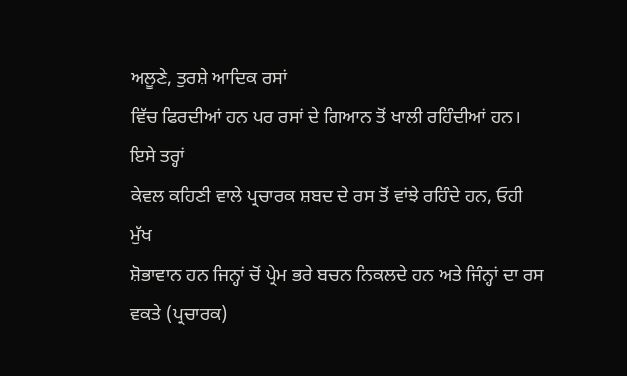ਅਲੂਣੇ, ਤੁਰਸ਼ੇ ਆਦਿਕ ਰਸਾਂ
ਵਿੱਚ ਫਿਰਦੀਆਂ ਹਨ ਪਰ ਰਸਾਂ ਦੇ ਗਿਆਨ ਤੋਂ ਖਾਲੀ ਰਹਿੰਦੀਆਂ ਹਨ। ਇਸੇ ਤਰ੍ਹਾਂ
ਕੇਵਲ ਕਹਿਣੀ ਵਾਲੇ ਪ੍ਰਚਾਰਕ ਸ਼ਬਦ ਦੇ ਰਸ ਤੋਂ ਵਾਂਝੇ ਰਹਿੰਦੇ ਹਨ, ਓਹੀ ਮੁੱਖ
ਸ਼ੋਭਾਵਾਨ ਹਨ ਜਿਨ੍ਹਾਂ ਚੋਂ ਪ੍ਰੇਮ ਭਰੇ ਬਚਨ ਨਿਕਲਦੇ ਹਨ ਅਤੇ ਜਿੰਨ੍ਹਾਂ ਦਾ ਰਸ
ਵਕਤੇ (ਪ੍ਰਚਾਰਕ)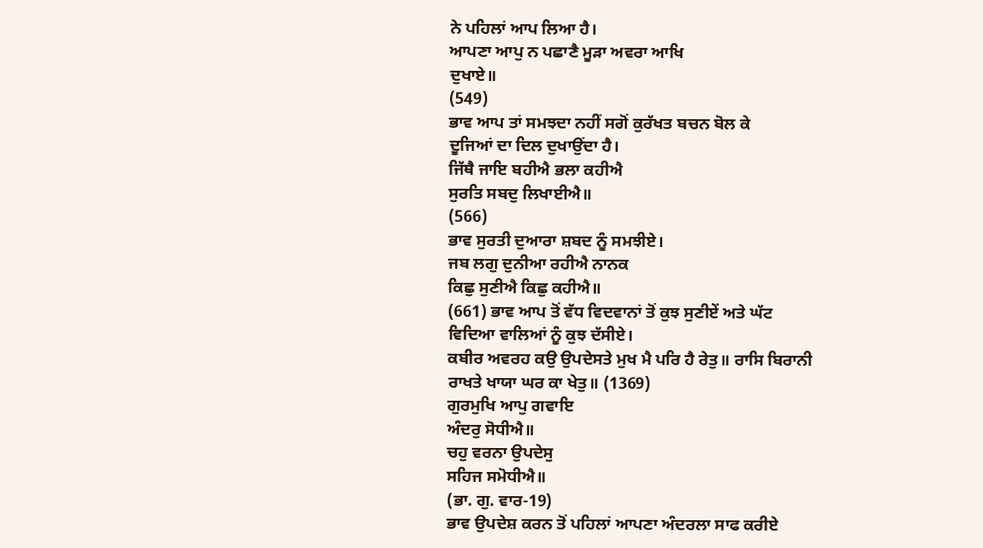ਨੇ ਪਹਿਲਾਂ ਆਪ ਲਿਆ ਹੈ।
ਆਪਣਾ ਆਪੁ ਨ ਪਛਾਣੈ ਮੂੜਾ ਅਵਰਾ ਆਖਿ
ਦੁਖਾਏ॥
(549)
ਭਾਵ ਆਪ ਤਾਂ ਸਮਝਦਾ ਨਹੀਂ ਸਗੋਂ ਕੁਰੱਖਤ ਬਚਨ ਬੋਲ ਕੇ
ਦੂਜਿਆਂ ਦਾ ਦਿਲ ਦੁਖਾਉਂਦਾ ਹੈ।
ਜਿੱਥੈ ਜਾਇ ਬਹੀਐ ਭਲਾ ਕਹੀਐ
ਸੁਰਤਿ ਸਬਦੁ ਲਿਖਾਈਐ॥
(566)
ਭਾਵ ਸੁਰਤੀ ਦੁਆਰਾ ਸ਼ਬਦ ਨੂੰ ਸਮਝੀਏ।
ਜਬ ਲਗੁ ਦੁਨੀਆ ਰਹੀਐ ਨਾਨਕ
ਕਿਛੁ ਸੁਣੀਐ ਕਿਛੁ ਕਹੀਐ॥
(661) ਭਾਵ ਆਪ ਤੋਂ ਵੱਧ ਵਿਦਵਾਨਾਂ ਤੋਂ ਕੁਝ ਸੁਣੀਏਂ ਅਤੇ ਘੱਟ
ਵਿਦਿਆ ਵਾਲਿਆਂ ਨੂੰ ਕੁਝ ਦੱਸੀਏ।
ਕਬੀਰ ਅਵਰਹ ਕਉ ਉਪਦੇਸਤੇ ਮੁਖ ਮੈ ਪਰਿ ਹੈ ਰੇਤੁ॥ ਰਾਸਿ ਬਿਰਾਨੀ
ਰਾਖਤੇ ਖਾਯਾ ਘਰ ਕਾ ਖੇਤੁ॥ (1369)
ਗੁਰਮੁਖਿ ਆਪੁ ਗਵਾਇ
ਅੰਦਰੁ ਸੋਧੀਐ॥
ਚਹੁ ਵਰਨਾ ਉਪਦੇਸੁ
ਸਹਿਜ ਸਮੋਧੀਐ॥
(ਭਾ. ਗੁ. ਵਾਰ-19)
ਭਾਵ ਉਪਦੇਸ਼ ਕਰਨ ਤੋਂ ਪਹਿਲਾਂ ਆਪਣਾ ਅੰਦਰਲਾ ਸਾਫ ਕਰੀਏ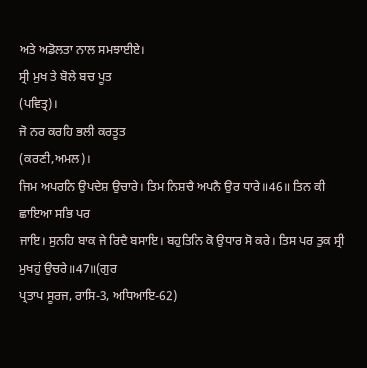ਅਤੇ ਅਡੋਲਤਾ ਨਾਲ ਸਮਝਾਈਏ।
ਸ੍ਰੀ ਮੁਖ ਤੇ ਬੋਲੇ ਬਚ ਪੂਤ
(ਪਵਿਤ੍ਰ)।
ਜੋ ਨਰ ਕਰਹਿ ਭਲੀ ਕਰਤੂਤ
(ਕਰਣੀ,ਅਮਲ)।
ਜਿਮ ਅਪਰਨਿ ਉਪਦੇਸ਼ ਉਚਾਰੇ। ਤਿਮ ਨਿਸ਼ਚੈ ਅਪਨੈ ਉਰ ਧਾਰੇ॥46॥ ਤਿਨ ਕੀ ਛਾਇਆ ਸਭਿ ਪਰ
ਜਾਇ। ਸੁਨਹਿ ਬਾਕ ਜੇ ਰਿਦੈ ਬਸਾਇ। ਬਹੁਤਿਨਿ ਕੋ ਉਧਾਰ ਸੋ ਕਰੇ। ਤਿਸ ਪਰ ਤੁਕ ਸ੍ਰੀ
ਮੁਖਹੁਂ ਉਚਰੇ॥47॥(ਗੁਰ
ਪ੍ਰਤਾਪ ਸੂਰਜ, ਰਾਸਿ-3, ਅਧਿਆਇ-62)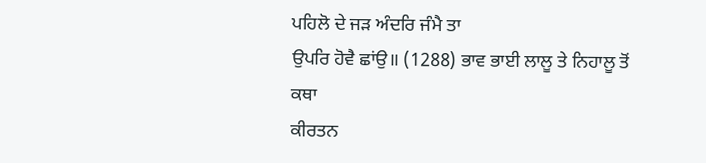ਪਹਿਲੋ ਦੇ ਜੜ ਅੰਦਰਿ ਜੰਮੈ ਤਾ
ਉਪਰਿ ਹੋਵੈ ਛਾਂਉ॥ (1288) ਭਾਵ ਭਾਈ ਲਾਲੂ ਤੇ ਨਿਹਾਲੂ ਤੋਂ ਕਥਾ
ਕੀਰਤਨ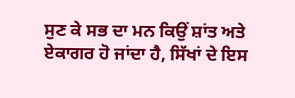ਸੁਣ ਕੇ ਸਭ ਦਾ ਮਨ ਕਿਉਂ ਸ਼ਾਂਤ ਅਤੇ ਏਕਾਗਰ ਹੋ ਜਾਂਦਾ ਹੈ, ਸਿੱਖਾਂ ਦੇ ਇਸ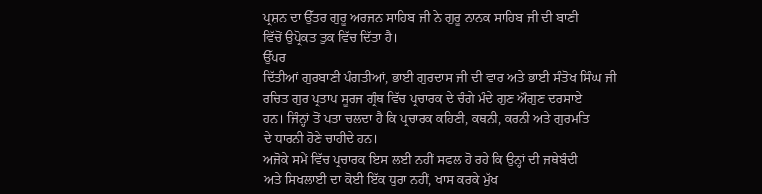ਪ੍ਰਸ਼ਨ ਦਾ ਉੱਤਰ ਗੁਰੂ ਅਰਜਨ ਸਾਹਿਬ ਜੀ ਨੇ ਗੁਰੂ ਨਾਨਕ ਸਾਹਿਬ ਜੀ ਦੀ ਬਾਣੀ
ਵਿੱਚੋਂ ਉਪ੍ਰੋਕਤ ਤੁਕ ਵਿੱਚ ਦਿੱਤਾ ਹੈ।
ਉੱਪਰ
ਦਿੱਤੀਆਂ ਗੁਰਬਾਣੀ ਪੰਗਤੀਆਂ, ਭਾਈ ਗੁਰਦਾਸ ਜੀ ਦੀ ਵਾਰ ਅਤੇ ਭਾਈ ਸੰਤੋਖ ਸਿੰਘ ਜੀ
ਰਚਿਤ ਗੁਰ ਪ੍ਰਤਾਪ ਸੂਰਜ ਗ੍ਰੰਥ ਵਿੱਚ ਪ੍ਰਚਾਰਕ ਦੇ ਚੰਗੇ ਮੰਦੇ ਗੁਣ ਔਗੁਣ ਦਰਸਾਏ
ਹਨ। ਜਿੰਨ੍ਹਾਂ ਤੋਂ ਪਤਾ ਚਲਦਾ ਹੈ ਕਿ ਪ੍ਰਚਾਰਕ ਕਹਿਣੀ, ਕਥਨੀ, ਕਰਨੀ ਅਤੇ ਗੁਰਮਤਿ
ਦੇ ਧਾਰਨੀ ਹੋਣੇ ਚਾਹੀਦੇ ਹਨ।
ਅਜੋਕੇ ਸਮੇਂ ਵਿੱਚ ਪ੍ਰਚਾਰਕ ਇਸ ਲਈ ਨਹੀਂ ਸਫਲ ਹੋ ਰਹੇ ਕਿ ਉਨ੍ਹਾਂ ਦੀ ਜਥੇਬੰਦੀ
ਅਤੇ ਸਿਖਲਾਈ ਦਾ ਕੋਈ ਇੱਕ ਧੁਰਾ ਨਹੀਂ, ਖਾਸ ਕਰਕੇ ਮੁੱਖ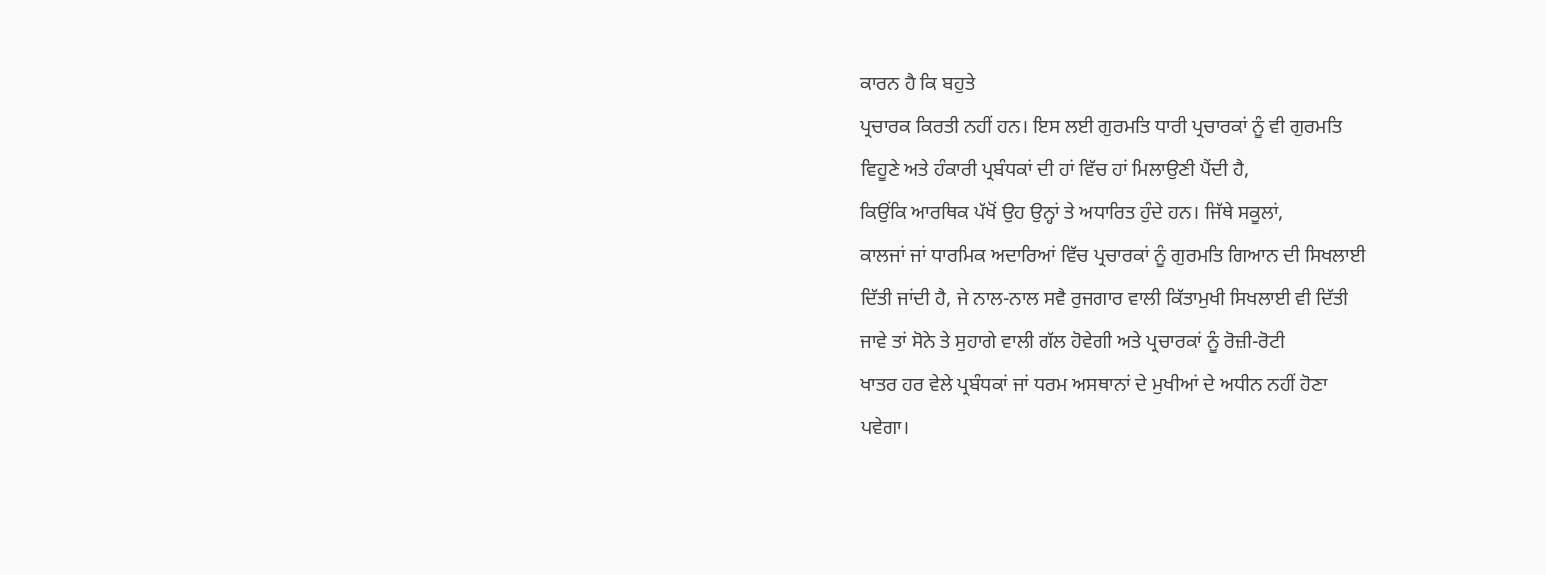ਕਾਰਨ ਹੈ ਕਿ ਬਹੁਤੇ
ਪ੍ਰਚਾਰਕ ਕਿਰਤੀ ਨਹੀਂ ਹਨ। ਇਸ ਲਈ ਗੁਰਮਤਿ ਧਾਰੀ ਪ੍ਰਚਾਰਕਾਂ ਨੂੰ ਵੀ ਗੁਰਮਤਿ
ਵਿਹੂਣੇ ਅਤੇ ਹੰਕਾਰੀ ਪ੍ਰਬੰਧਕਾਂ ਦੀ ਹਾਂ ਵਿੱਚ ਹਾਂ ਮਿਲਾਉਣੀ ਪੈਂਦੀ ਹੈ,
ਕਿਉਂਕਿ ਆਰਥਿਕ ਪੱਖੋਂ ਉਹ ਉਨ੍ਹਾਂ ਤੇ ਅਧਾਰਿਤ ਹੁੰਦੇ ਹਨ। ਜਿੱਥੇ ਸਕੂਲਾਂ,
ਕਾਲਜਾਂ ਜਾਂ ਧਾਰਮਿਕ ਅਦਾਰਿਆਂ ਵਿੱਚ ਪ੍ਰਚਾਰਕਾਂ ਨੂੰ ਗੁਰਮਤਿ ਗਿਆਨ ਦੀ ਸਿਖਲਾਈ
ਦਿੱਤੀ ਜਾਂਦੀ ਹੈ, ਜੇ ਨਾਲ-ਨਾਲ ਸਵੈ ਰੁਜਗਾਰ ਵਾਲੀ ਕਿੱਤਾਮੁਖੀ ਸਿਖਲਾਈ ਵੀ ਦਿੱਤੀ
ਜਾਵੇ ਤਾਂ ਸੋਨੇ ਤੇ ਸੁਹਾਗੇ ਵਾਲੀ ਗੱਲ ਹੋਵੇਗੀ ਅਤੇ ਪ੍ਰਚਾਰਕਾਂ ਨੂੰ ਰੋਜ਼ੀ-ਰੋਟੀ
ਖਾਤਰ ਹਰ ਵੇਲੇ ਪ੍ਰਬੰਧਕਾਂ ਜਾਂ ਧਰਮ ਅਸਥਾਨਾਂ ਦੇ ਮੁਖੀਆਂ ਦੇ ਅਧੀਨ ਨਹੀਂ ਹੋਣਾ
ਪਵੇਗਾ।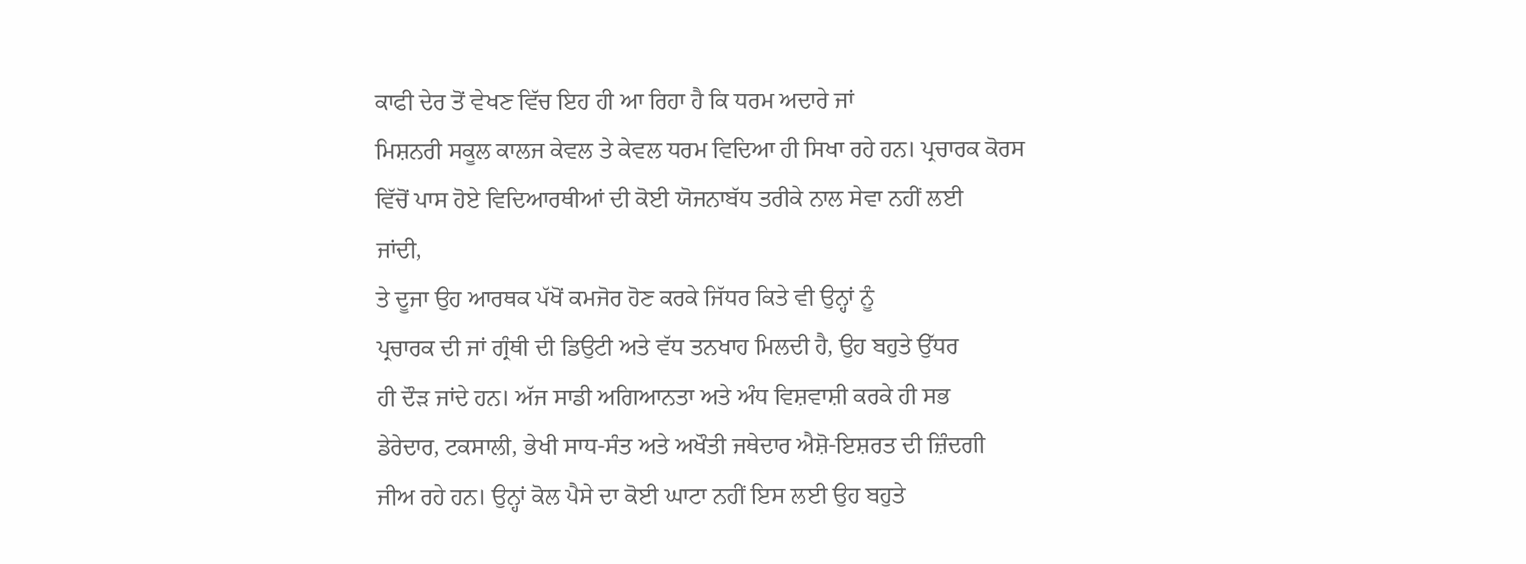ਕਾਫੀ ਦੇਰ ਤੋਂ ਵੇਖਣ ਵਿੱਚ ਇਹ ਹੀ ਆ ਰਿਹਾ ਹੈ ਕਿ ਧਰਮ ਅਦਾਰੇ ਜਾਂ
ਮਿਸ਼ਨਰੀ ਸਕੂਲ ਕਾਲਜ ਕੇਵਲ ਤੇ ਕੇਵਲ ਧਰਮ ਵਿਦਿਆ ਹੀ ਸਿਖਾ ਰਹੇ ਹਨ। ਪ੍ਰਚਾਰਕ ਕੋਰਸ
ਵਿੱਚੋਂ ਪਾਸ ਹੋਏ ਵਿਦਿਆਰਥੀਆਂ ਦੀ ਕੋਈ ਯੋਜਨਾਬੱਧ ਤਰੀਕੇ ਨਾਲ ਸੇਵਾ ਨਹੀਂ ਲਈ
ਜਾਂਦੀ,
ਤੇ ਦੂਜਾ ਉਹ ਆਰਥਕ ਪੱਖੋਂ ਕਮਜੋਰ ਹੋਣ ਕਰਕੇ ਜਿੱਧਰ ਕਿਤੇ ਵੀ ਉਨ੍ਹਾਂ ਨੂੰ
ਪ੍ਰਚਾਰਕ ਦੀ ਜਾਂ ਗ੍ਰੰਥੀ ਦੀ ਡਿਉਟੀ ਅਤੇ ਵੱਧ ਤਨਖਾਹ ਮਿਲਦੀ ਹੈ, ਉਹ ਬਹੁਤੇ ਉੱਧਰ
ਹੀ ਦੌੜ ਜਾਂਦੇ ਹਨ। ਅੱਜ ਸਾਡੀ ਅਗਿਆਨਤਾ ਅਤੇ ਅੰਧ ਵਿਸ਼ਵਾਸ਼ੀ ਕਰਕੇ ਹੀ ਸਭ
ਡੇਰੇਦਾਰ, ਟਕਸਾਲੀ, ਭੇਖੀ ਸਾਧ-ਸੰਤ ਅਤੇ ਅਖੌਤੀ ਜਥੇਦਾਰ ਐਸ਼ੋ-ਇਸ਼ਰਤ ਦੀ ਜ਼ਿੰਦਗੀ
ਜੀਅ ਰਹੇ ਹਨ। ਉਨ੍ਹਾਂ ਕੋਲ ਪੈਸੇ ਦਾ ਕੋਈ ਘਾਟਾ ਨਹੀਂ ਇਸ ਲਈ ਉਹ ਬਹੁਤੇ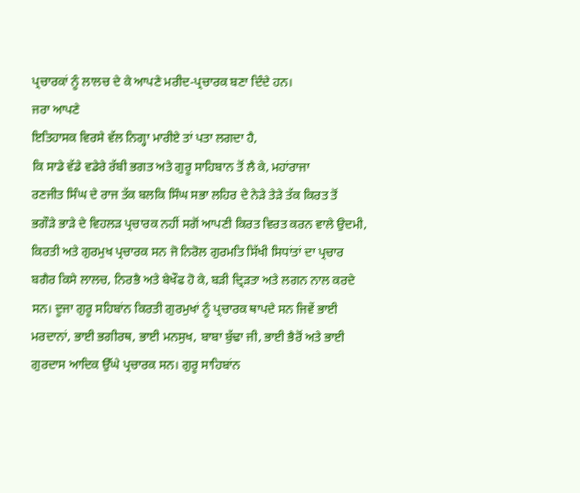ਪ੍ਰਚਾਰਕਾਂ ਨੂੰ ਲਾਲਚ ਦੇ ਕੇ ਆਪਣੇ ਮਰੀਦ-ਪ੍ਰਚਾਰਕ ਬਣਾ ਦਿੰਦੇ ਹਨ।
ਜਰਾ ਆਪਣੇ
ਇਤਿਹਾਸਕ ਵਿਰਸੇ ਵੱਲ ਨਿਗ੍ਹਾ ਮਾਰੀਏ ਤਾਂ ਪਤਾ ਲਗਦਾ ਹੈ,
ਕਿ ਸਾਡੇ ਵੱਡੇ ਵਡੇਰੇ ਰੱਬੀ ਭਗਤ ਅਤੇ ਗੁਰੂ ਸਾਹਿਬਾਨ ਤੋਂ ਲੈ ਕੇ, ਮਹਾਂਰਾਜਾ
ਰਣਜੀਤ ਸਿੰਘ ਦੇ ਰਾਜ ਤੱਕ ਬਲਕਿ ਸਿੰਘ ਸਭਾ ਲਹਿਰ ਦੇ ਨੇੜੇ ਤੇੜੇ ਤੱਕ ਕਿਰਤ ਤੋਂ
ਭਗੌੜੇ ਭਾੜੇ ਦੇ ਵਿਹਲੜ ਪ੍ਰਚਾਰਕ ਨਹੀਂ ਸਗੋਂ ਆਪਣੀ ਕਿਰਤ ਵਿਰਤ ਕਰਨ ਵਾਲੇ ਉਦਮੀ,
ਕਿਰਤੀ ਅਤੇ ਗੁਰਮੁਖ ਪ੍ਰਚਾਰਕ ਸਨ ਜੋ ਨਿਰੋਲ ਗੁਰਮਤਿ ਸਿੱਖੀ ਸਿਧਾਂਤਾਂ ਦਾ ਪ੍ਰਚਾਰ
ਬਗੈਰ ਕਿਸੇ ਲਾਲਚ, ਨਿਰਭੈ ਅਤੇ ਬੇਖੌਫ ਹੋ ਕੇ, ਬੜੀ ਦ੍ਰਿੜਤਾ ਅਤੇ ਲਗਨ ਨਾਲ ਕਰਦੇ
ਸਨ। ਦੂਜਾ ਗੁਰੂ ਸਹਿਬਾਂਨ ਕਿਰਤੀ ਗੁਰਮੁਖਾਂ ਨੂੰ ਪ੍ਰਚਾਰਕ ਥਾਪਦੇ ਸਨ ਜਿਵੇਂ ਭਾਈ
ਮਰਦਾਨਾਂ, ਭਾਈ ਭਗੀਰਥ, ਭਾਈ ਮਨਸੁਖ, ਬਾਬਾ ਬੁੱਢਾ ਜੀ, ਭਾਈ ਭੈਰੋਂ ਅਤੇ ਭਾਈ
ਗੁਰਦਾਸ ਆਦਿਕ ਉੱਘੇ ਪ੍ਰਚਾਰਕ ਸਨ। ਗੁਰੂ ਸਾਹਿਬਾਂਨ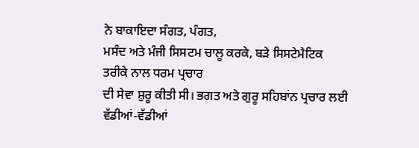ਨੇ ਬਾਕਾਇਦਾ ਸੰਗਤ, ਪੰਗਤ,
ਮਸੰਦ ਅਤੇ ਮੰਜੀ ਸਿਸਟਮ ਚਾਲੂ ਕਰਕੇ, ਬੜੇ ਸਿਸਟੇਮੈਟਿਕ ਤਰੀਕੇ ਨਾਲ ਧਰਮ ਪ੍ਰਚਾਰ
ਦੀ ਸੇਵਾ ਸ਼ੁਰੂ ਕੀਤੀ ਸੀ। ਭਗਤ ਅਤੇ ਗੁਰੂ ਸਹਿਬਾਂਨ ਪ੍ਰਚਾਰ ਲਈ ਵੱਡੀਆਂ-ਵੱਡੀਆਂ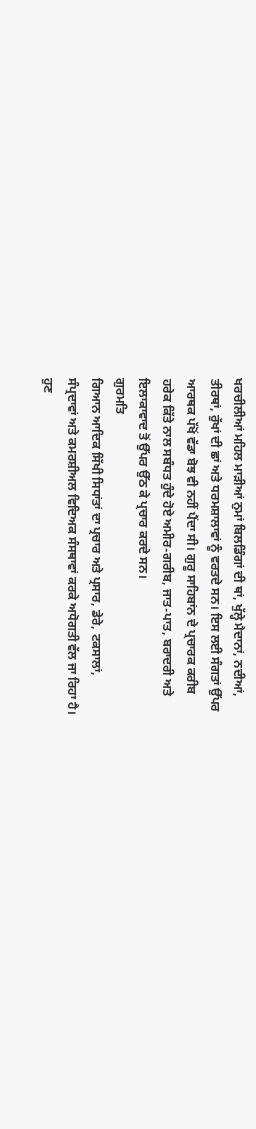ਖਰਚੀਲੀਆਂ ਮਹਿਲ ਮਾੜੀਆਂ ਨੁਮਾਂ ਬਿਲਡਿੰਗਾਂ ਦੀ ਥਾਂ, ਖੁੱਲ੍ਹੇ ਮੈਦਾਨਾਂ, ਨਦੀਆਂ,
ਤੀਰਥਾਂ, ਰੁੱਖਾਂ ਦੀ ਛਾਂ ਅਤੇ ਧਰਮਸ਼ਾਲਾਵਾਂ ਨੂੰ ਵਰਤਦੇ ਸਨ। ਇਸ ਲਈ ਸੰਗਤਾਂ ਉੱਪਰ
ਆਰਥਕ ਪੱਖੋਂ ਵੱਡਾ ਬੋਝ ਵੀ ਨਹੀਂ ਪੈਂਦਾ ਸੀ। ਗੁਰੂ ਸਾਹਿਬਾਂਨ ਦੇ ਪ੍ਰਚਾਰਕ ਕਰੀਬ
ਹਰੇਕ ਕਿੱਤੇ ਨਾਲ ਸਬੰਧਤ ਹੁੰਦੇ ਹੋਏ ਅਮੀਰ-ਗਰੀਬ, ਜਾਤ-ਪਾਤ, ਬਰਾਦਰੀ ਅਤੇ
ਇਲਾਕਾਵਾਦ ਤੋਂ ਉੱਪਰ ਉੱਠ ਕੇ ਪ੍ਰਚਾਰ ਕਰਦੇ ਸਨ।
ਗੁਰਮਤਿ
ਗਿਆਨ ਆਦਿਕ ਸਿੱਖੀ ਸਿਧਾਂਤਾਂ ਦਾ ਪ੍ਰਚਾਰ ਅਤੇ ਪ੍ਰਸਾਰ, ਡੇਰੇ, ਟਕਸਾਲਾਂ,
ਸੰਪ੍ਰਦਾਵਾਂ ਅਤੇ ਕਮਰਸ਼ੀਅਲ ਵਿਦਿਅਕ ਸੰਸਥਾਵਾਂ ਕਰਕੇ ਅਧੋਗਤੀ ਵੱਲ ਜਾ ਰਿਹਾ ਹੈ।
ਹੁਣ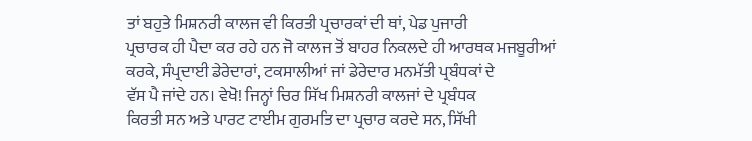ਤਾਂ ਬਹੁਤੇ ਮਿਸ਼ਨਰੀ ਕਾਲਜ ਵੀ ਕਿਰਤੀ ਪ੍ਰਚਾਰਕਾਂ ਦੀ ਥਾਂ, ਪੇਡ ਪੁਜਾਰੀ
ਪ੍ਰਚਾਰਕ ਹੀ ਪੈਦਾ ਕਰ ਰਹੇ ਹਨ ਜੋ ਕਾਲਜ ਤੋਂ ਬਾਹਰ ਨਿਕਲਦੇ ਹੀ ਆਰਥਕ ਮਜਬੂਰੀਆਂ
ਕਰਕੇ, ਸੰਪ੍ਰਦਾਈ ਡੇਰੇਦਾਰਾਂ, ਟਕਸਾਲੀਆਂ ਜਾਂ ਡੇਰੇਦਾਰ ਮਨਮੱਤੀ ਪ੍ਰਬੰਧਕਾਂ ਦੇ
ਵੱਸ ਪੈ ਜਾਂਦੇ ਹਨ। ਵੇਖੋ! ਜਿਨ੍ਹਾਂ ਚਿਰ ਸਿੱਖ ਮਿਸ਼ਨਰੀ ਕਾਲਜਾਂ ਦੇ ਪ੍ਰਬੰਧਕ
ਕਿਰਤੀ ਸਨ ਅਤੇ ਪਾਰਟ ਟਾਈਮ ਗੁਰਮਤਿ ਦਾ ਪ੍ਰਚਾਰ ਕਰਦੇ ਸਨ, ਸਿੱਖੀ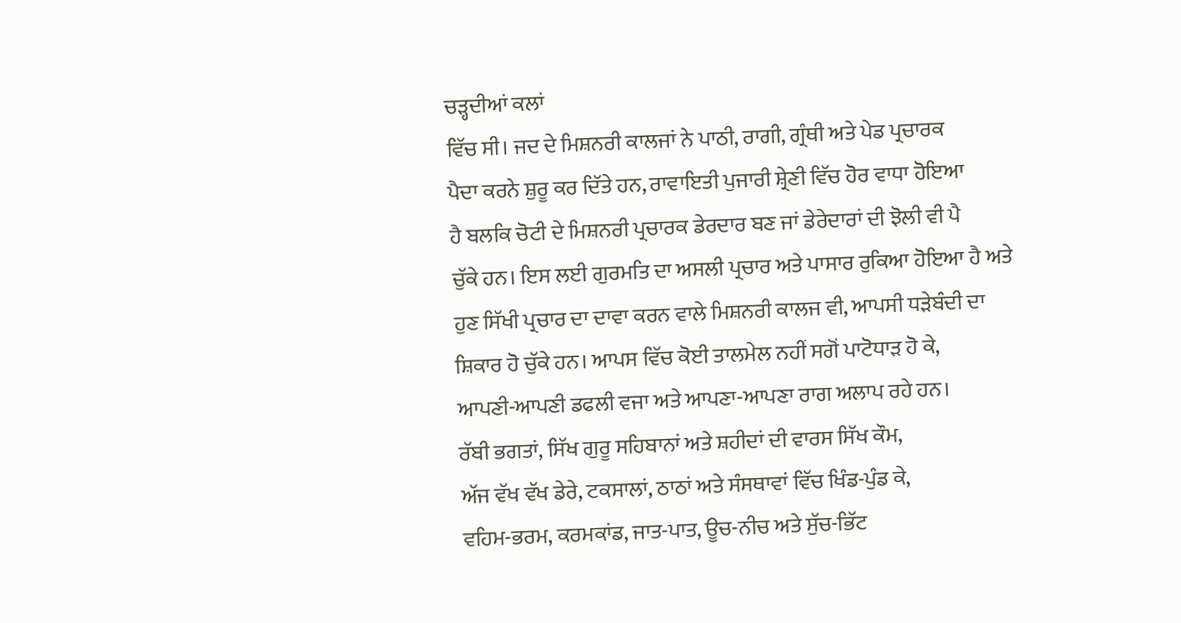ਚੜ੍ਹਦੀਆਂ ਕਲਾਂ
ਵਿੱਚ ਸੀ। ਜਦ ਦੇ ਮਿਸ਼ਨਰੀ ਕਾਲਜਾਂ ਨੇ ਪਾਠੀ, ਰਾਗੀ, ਗ੍ਰੰਥੀ ਅਤੇ ਪੇਡ ਪ੍ਰਚਾਰਕ
ਪੈਦਾ ਕਰਨੇ ਸ਼ੁਰੂ ਕਰ ਦਿੱਤੇ ਹਨ, ਰਾਵਾਇਤੀ ਪੁਜਾਰੀ ਸ਼੍ਰੇਣੀ ਵਿੱਚ ਹੋਰ ਵਾਧਾ ਹੋਇਆ
ਹੈ ਬਲਕਿ ਚੋਟੀ ਦੇ ਮਿਸ਼ਨਰੀ ਪ੍ਰਚਾਰਕ ਡੇਰਦਾਰ ਬਣ ਜਾਂ ਡੇਰੇਦਾਰਾਂ ਦੀ ਝੋਲੀ ਵੀ ਪੈ
ਚੁੱਕੇ ਹਨ। ਇਸ ਲਈ ਗੁਰਮਤਿ ਦਾ ਅਸਲੀ ਪ੍ਰਚਾਰ ਅਤੇ ਪਾਸਾਰ ਰੁਕਿਆ ਹੋਇਆ ਹੈ ਅਤੇ
ਹੁਣ ਸਿੱਖੀ ਪ੍ਰਚਾਰ ਦਾ ਦਾਵਾ ਕਰਨ ਵਾਲੇ ਮਿਸ਼ਨਰੀ ਕਾਲਜ ਵੀ, ਆਪਸੀ ਧੜੇਬੰਦੀ ਦਾ
ਸ਼ਿਕਾਰ ਹੋ ਚੁੱਕੇ ਹਨ। ਆਪਸ ਵਿੱਚ ਕੋਈ ਤਾਲਮੇਲ ਨਹੀਂ ਸਗੋਂ ਪਾਟੋਧਾੜ ਹੋ ਕੇ,
ਆਪਣੀ-ਆਪਣੀ ਡਫਲੀ ਵਜਾ ਅਤੇ ਆਪਣਾ-ਆਪਣਾ ਰਾਗ ਅਲਾਪ ਰਹੇ ਹਨ।
ਰੱਬੀ ਭਗਤਾਂ, ਸਿੱਖ ਗੁਰੂ ਸਹਿਬਾਨਾਂ ਅਤੇ ਸ਼ਹੀਦਾਂ ਦੀ ਵਾਰਸ ਸਿੱਖ ਕੌਮ,
ਅੱਜ ਵੱਖ ਵੱਖ ਡੇਰੇ, ਟਕਸਾਲਾਂ, ਠਾਠਾਂ ਅਤੇ ਸੰਸਥਾਵਾਂ ਵਿੱਚ ਖਿੰਡ-ਪੁੰਡ ਕੇ,
ਵਹਿਮ-ਭਰਮ, ਕਰਮਕਾਂਡ, ਜਾਤ-ਪਾਤ, ਊਚ-ਨੀਚ ਅਤੇ ਸੁੱਚ-ਭਿੱਟ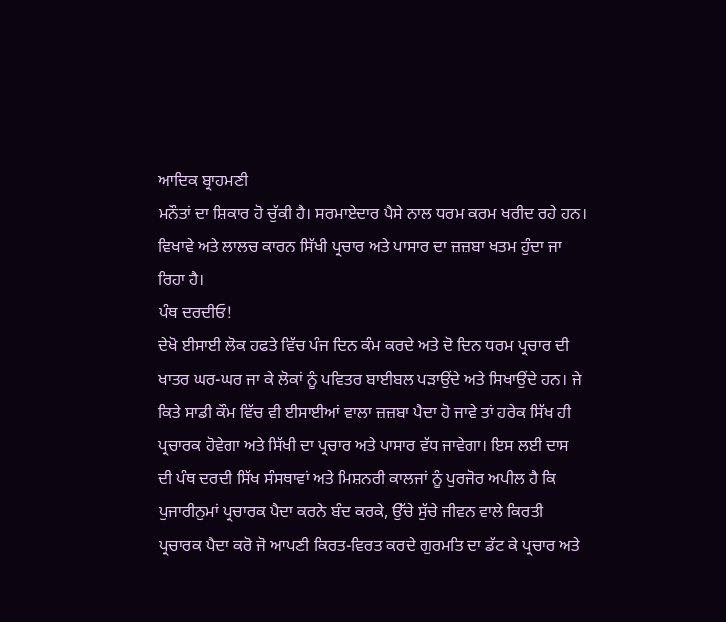ਆਦਿਕ ਬ੍ਰਾਹਮਣੀ
ਮਨੌਤਾਂ ਦਾ ਸ਼ਿਕਾਰ ਹੋ ਚੁੱਕੀ ਹੈ। ਸਰਮਾਏਦਾਰ ਪੈਸੇ ਨਾਲ ਧਰਮ ਕਰਮ ਖਰੀਦ ਰਹੇ ਹਨ।
ਵਿਖਾਵੇ ਅਤੇ ਲਾਲਚ ਕਾਰਨ ਸਿੱਖੀ ਪ੍ਰਚਾਰ ਅਤੇ ਪਾਸਾਰ ਦਾ ਜ਼ਜ਼ਬਾ ਖਤਮ ਹੁੰਦਾ ਜਾ
ਰਿਹਾ ਹੈ।
ਪੰਥ ਦਰਦੀਓ!
ਦੇਖੋ ਈਸਾਈ ਲੋਕ ਹਫਤੇ ਵਿੱਚ ਪੰਜ ਦਿਨ ਕੰਮ ਕਰਦੇ ਅਤੇ ਦੋ ਦਿਨ ਧਰਮ ਪ੍ਰਚਾਰ ਦੀ
ਖਾਤਰ ਘਰ-ਘਰ ਜਾ ਕੇ ਲੋਕਾਂ ਨੂੰ ਪਵਿਤਰ ਬਾਈਬਲ ਪੜਾਉਂਦੇ ਅਤੇ ਸਿਖਾਉਂਦੇ ਹਨ। ਜੇ
ਕਿਤੇ ਸਾਡੀ ਕੌਮ ਵਿੱਚ ਵੀ ਈਸਾਈਆਂ ਵਾਲਾ ਜ਼ਜ਼ਬਾ ਪੈਦਾ ਹੋ ਜਾਵੇ ਤਾਂ ਹਰੇਕ ਸਿੱਖ ਹੀ
ਪ੍ਰਚਾਰਕ ਹੋਵੇਗਾ ਅਤੇ ਸਿੱਖੀ ਦਾ ਪ੍ਰਚਾਰ ਅਤੇ ਪਾਸਾਰ ਵੱਧ ਜਾਵੇਗਾ। ਇਸ ਲਈ ਦਾਸ
ਦੀ ਪੰਥ ਦਰਦੀ ਸਿੱਖ ਸੰਸਥਾਵਾਂ ਅਤੇ ਮਿਸ਼ਨਰੀ ਕਾਲਜਾਂ ਨੂੰ ਪੁਰਜੋਰ ਅਪੀਲ ਹੈ ਕਿ
ਪੁਜਾਰੀਨੁਮਾਂ ਪ੍ਰਚਾਰਕ ਪੈਦਾ ਕਰਨੇ ਬੰਦ ਕਰਕੇ, ਉੱਚੇ ਸੁੱਚੇ ਜੀਵਨ ਵਾਲੇ ਕਿਰਤੀ
ਪ੍ਰਚਾਰਕ ਪੈਦਾ ਕਰੋ ਜੋ ਆਪਣੀ ਕਿਰਤ-ਵਿਰਤ ਕਰਦੇ ਗੁਰਮਤਿ ਦਾ ਡੱਟ ਕੇ ਪ੍ਰਚਾਰ ਅਤੇ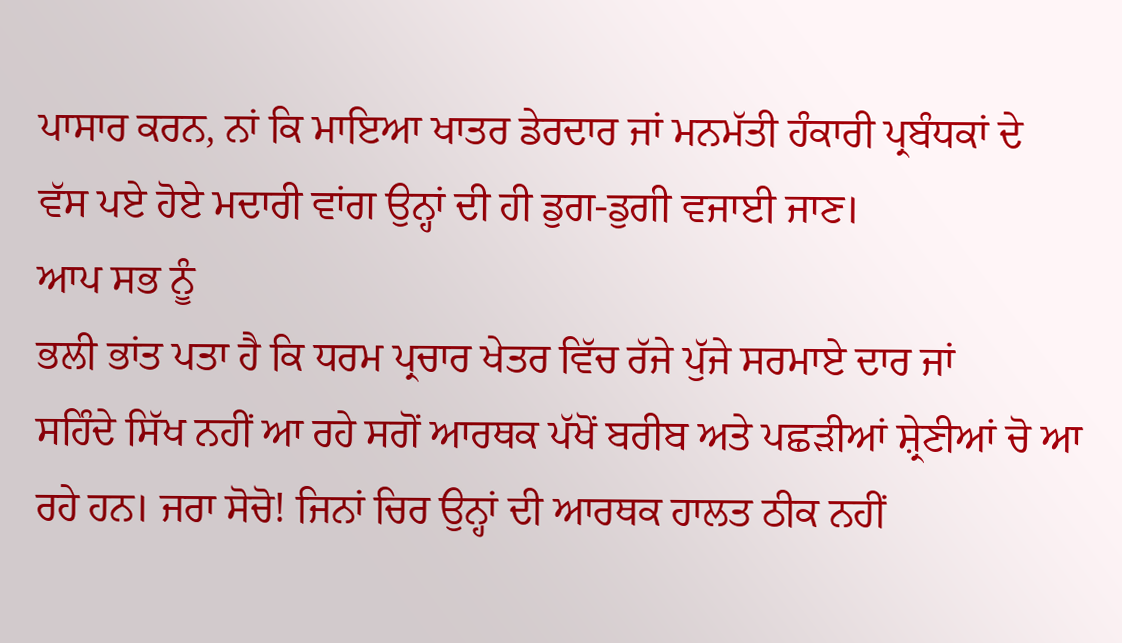ਪਾਸਾਰ ਕਰਨ, ਨਾਂ ਕਿ ਮਾਇਆ ਖਾਤਰ ਡੇਰਦਾਰ ਜਾਂ ਮਨਮੱਤੀ ਹੰਕਾਰੀ ਪ੍ਰਬੰਧਕਾਂ ਦੇ
ਵੱਸ ਪਏ ਹੋਏ ਮਦਾਰੀ ਵਾਂਗ ਉਨ੍ਹਾਂ ਦੀ ਹੀ ਡੁਗ-ਡੁਗੀ ਵਜਾਈ ਜਾਣ।
ਆਪ ਸਭ ਨੂੰ
ਭਲੀ ਭਾਂਤ ਪਤਾ ਹੈ ਕਿ ਧਰਮ ਪ੍ਰਚਾਰ ਖੇਤਰ ਵਿੱਚ ਰੱਜੇ ਪੁੱਜੇ ਸਰਮਾਏ ਦਾਰ ਜਾਂ
ਸਹਿੰਦੇ ਸਿੱਖ ਨਹੀਂ ਆ ਰਹੇ ਸਗੋਂ ਆਰਥਕ ਪੱਖੋਂ ਬਰੀਬ ਅਤੇ ਪਛੜੀਆਂ ਸ਼੍ਰੇਣੀਆਂ ਚੋ ਆ
ਰਹੇ ਹਨ। ਜਰਾ ਸੋਚੋ! ਜਿਨਾਂ ਚਿਰ ਉਨ੍ਹਾਂ ਦੀ ਆਰਥਕ ਹਾਲਤ ਠੀਕ ਨਹੀਂ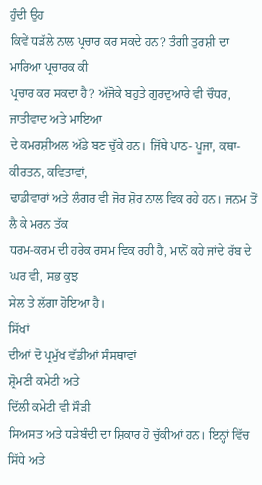ਹੁੰਦੀ ਉਹ
ਕਿਵੇਂ ਧੜੱਲੇ ਨਾਲ ਪ੍ਰਚਾਰ ਕਰ ਸਕਦੇ ਹਨ? ਤੰਗੀ ਤੁਰਸ਼ੀ ਦਾ ਮਾਰਿਆ ਪ੍ਰਚਾਰਕ ਕੀ
ਪ੍ਰਚਾਰ ਕਰ ਸਕਦਾ ਹੈ? ਅੱਜੋਕੇ ਬਹੁਤੇ ਗੁਰਦੁਆਰੇ ਵੀ ਚੌਧਰ, ਜਾਤੀਵਾਦ ਅਤੇ ਮਾਇਆ
ਦੇ ਕਮਰਸ਼ੀਅਲ ਅੱਡੇ ਬਣ ਚੁੱਕੇ ਹਨ। ਜਿੱਥੇ ਪਾਠ- ਪੂਜਾ, ਕਥਾ-ਕੀਰਤਨ, ਕਵਿਤਾਵਾਂ,
ਢਾਡੀਵਾਰਾਂ ਅਤੇ ਲੰਗਰ ਵੀ ਜੋਰ ਸ਼ੋਰ ਨਾਲ ਵਿਕ ਰਹੇ ਹਨ। ਜਨਮ ਤੋਂ ਲੈ ਕੇ ਮਰਨ ਤੱਕ
ਧਰਮ-ਕਰਮ ਦੀ ਹਰੇਕ ਰਸਮ ਵਿਕ ਰਹੀ ਹੈ, ਮਾਨੋਂ ਕਹੇ ਜਾਂਦੇ ਰੱਬ ਦੇ ਘਰ ਵੀ, ਸਭ ਕੁਝ
ਸੇਲ ਤੇ ਲੱਗਾ ਹੋਇਆ ਹੈ।
ਸਿੱਖਾਂ
ਦੀਆਂ ਦੋ ਪ੍ਰਮੁੱਖ ਵੱਡੀਆਂ ਸੰਸਥਾਵਾਂ
ਸ਼੍ਰੋਮਣੀ ਕਮੇਟੀ ਅਤੇ
ਦਿੱਲੀ ਕਮੇਟੀ ਵੀ ਸੌੜੀ
ਸਿਅਸਤ ਅਤੇ ਧੜੇਬੰਦੀ ਦਾ ਸ਼ਿਕਾਰ ਹੋ ਚੁੱਕੀਆਂ ਹਨ। ਇਨ੍ਹਾਂ ਵਿੱਚ ਸਿੱਧੇ ਅਤੇ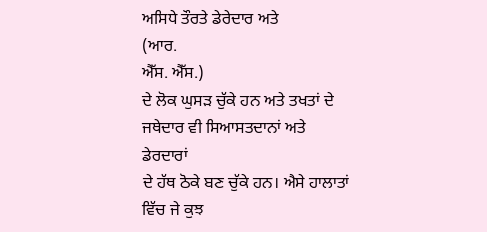ਅਸਿਧੇ ਤੌਰਤੇ ਡੇਰੇਦਾਰ ਅਤੇ
(ਆਰ.
ਐੱਸ. ਐੱਸ.)
ਦੇ ਲੋਕ ਘੁਸੜ ਚੁੱਕੇ ਹਨ ਅਤੇ ਤਖਤਾਂ ਦੇ ਜਥੇਦਾਰ ਵੀ ਸਿਆਸਤਦਾਨਾਂ ਅਤੇ ਡੇਰਦਾਰਾਂ
ਦੇ ਹੱਥ ਠੋਕੇ ਬਣ ਚੁੱਕੇ ਹਨ। ਐਸੇ ਹਾਲਾਤਾਂ ਵਿੱਚ ਜੇ ਕੁਝ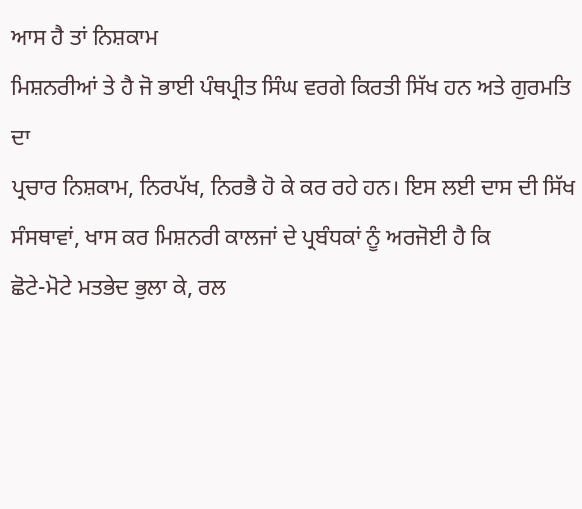ਆਸ ਹੈ ਤਾਂ ਨਿਸ਼ਕਾਮ
ਮਿਸ਼ਨਰੀਆਂ ਤੇ ਹੈ ਜੋ ਭਾਈ ਪੰਥਪ੍ਰੀਤ ਸਿੰਘ ਵਰਗੇ ਕਿਰਤੀ ਸਿੱਖ ਹਨ ਅਤੇ ਗੁਰਮਤਿ ਦਾ
ਪ੍ਰਚਾਰ ਨਿਸ਼ਕਾਮ, ਨਿਰਪੱਖ, ਨਿਰਭੈ ਹੋ ਕੇ ਕਰ ਰਹੇ ਹਨ। ਇਸ ਲਈ ਦਾਸ ਦੀ ਸਿੱਖ
ਸੰਸਥਾਵਾਂ, ਖਾਸ ਕਰ ਮਿਸ਼ਨਰੀ ਕਾਲਜਾਂ ਦੇ ਪ੍ਰਬੰਧਕਾਂ ਨੂੰ ਅਰਜੋਈ ਹੈ ਕਿ
ਛੋਟੇ-ਮੋਟੇ ਮਤਭੇਦ ਭੁਲਾ ਕੇ, ਰਲ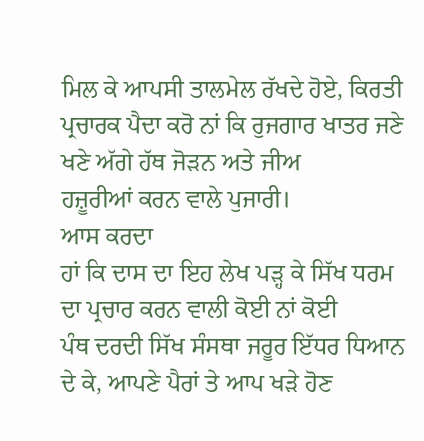ਮਿਲ ਕੇ ਆਪਸੀ ਤਾਲਮੇਲ ਰੱਖਦੇ ਹੋਏ, ਕਿਰਤੀ
ਪ੍ਰਚਾਰਕ ਪੈਦਾ ਕਰੋ ਨਾਂ ਕਿ ਰੁਜਗਾਰ ਖਾਤਰ ਜਣੇ ਖਣੇ ਅੱਗੇ ਹੱਥ ਜੋੜਨ ਅਤੇ ਜੀਅ
ਹਜ਼ੂਰੀਆਂ ਕਰਨ ਵਾਲੇ ਪੁਜਾਰੀ।
ਆਸ ਕਰਦਾ
ਹਾਂ ਕਿ ਦਾਸ ਦਾ ਇਹ ਲੇਖ ਪੜ੍ਹ ਕੇ ਸਿੱਖ ਧਰਮ ਦਾ ਪ੍ਰਚਾਰ ਕਰਨ ਵਾਲੀ ਕੋਈ ਨਾਂ ਕੋਈ
ਪੰਥ ਦਰਦੀ ਸਿੱਖ ਸੰਸਥਾ ਜਰੂਰ ਇੱਧਰ ਧਿਆਨ ਦੇ ਕੇ, ਆਪਣੇ ਪੈਰਾਂ ਤੇ ਆਪ ਖੜੇ ਹੋਣ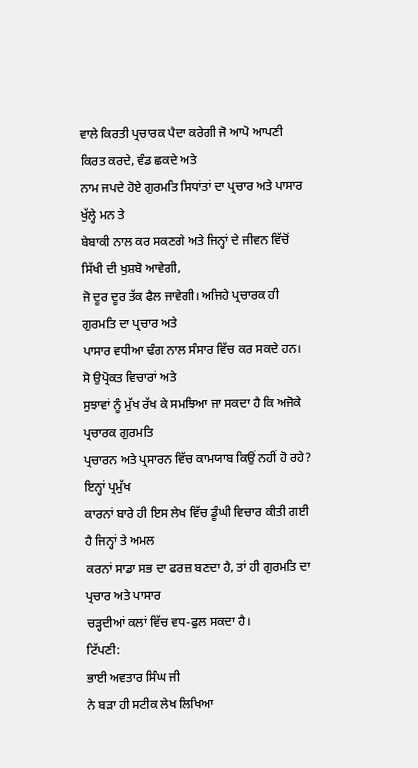ਵਾਲੇ ਕਿਰਤੀ ਪ੍ਰਚਾਰਕ ਪੈਦਾ ਕਰੇਗੀ ਜੋ ਆਪੋ ਆਪਣੀ ਕਿਰਤ ਕਰਦੇ, ਵੰਡ ਛਕਦੇ ਅਤੇ
ਨਾਮ ਜਪਦੇ ਹੋਏ ਗੁਰਮਤਿ ਸਿਧਾਂਤਾਂ ਦਾ ਪ੍ਰਚਾਰ ਅਤੇ ਪਾਸਾਰ ਖੁੱਲ੍ਹੇ ਮਨ ਤੇ
ਬੇਬਾਕੀ ਨਾਲ ਕਰ ਸਕਣਗੇ ਅਤੇ ਜਿਨ੍ਹਾਂ ਦੇ ਜੀਵਨ ਵਿੱਚੋਂ ਸਿੱਖੀ ਦੀ ਖੁਸ਼ਬੋ ਆਵੇਗੀ,
ਜੋ ਦੂਰ ਦੂਰ ਤੱਕ ਫੈਲ ਜਾਵੇਗੀ। ਅਜਿਹੇ ਪ੍ਰਚਾਰਕ ਹੀ ਗੁਰਮਤਿ ਦਾ ਪ੍ਰਚਾਰ ਅਤੇ
ਪਾਸਾਰ ਵਧੀਆ ਢੰਗ ਨਾਲ ਸੰਸਾਰ ਵਿੱਚ ਕਰ ਸਕਦੇ ਹਨ। ਸੋ ਉਪ੍ਰੋਕਤ ਵਿਚਾਰਾਂ ਅਤੇ
ਸੁਝਾਵਾਂ ਨੂੰ ਮੁੱਖ ਰੱਖ ਕੇ ਸਮਝਿਆ ਜਾ ਸਕਦਾ ਹੈ ਕਿ ਅਜੋਕੇ ਪ੍ਰਚਾਰਕ ਗੁਰਮਤਿ
ਪ੍ਰਚਾਰਨ ਅਤੇ ਪ੍ਰਸਾਰਨ ਵਿੱਚ ਕਾਮਯਾਬ ਕਿਉਂ ਨਹੀਂ ਹੋ ਰਹੇ? ਇਨ੍ਹਾਂ ਪ੍ਰਮੁੱਖ
ਕਾਰਨਾਂ ਬਾਰੇ ਹੀ ਇਸ ਲੇਖ ਵਿੱਚ ਡੂੰਘੀ ਵਿਚਾਰ ਕੀਤੀ ਗਈ ਹੈ ਜਿਨ੍ਹਾਂ ਤੇ ਅਮਲ
ਕਰਨਾਂ ਸਾਡਾ ਸਭ ਦਾ ਫਰਜ਼ ਬਣਦਾ ਹੈ, ਤਾਂ ਹੀ ਗੁਰਮਤਿ ਦਾ ਪ੍ਰਚਾਰ ਅਤੇ ਪਾਸਾਰ
ਚੜ੍ਹਦੀਆਂ ਕਲਾਂ ਵਿੱਚ ਵਧ-ਫੁਲ ਸਕਦਾ ਹੈ।
ਟਿੱਪਣੀ:
ਭਾਈ ਅਵਤਾਰ ਸਿੰਘ ਜੀ
ਨੇ ਬੜਾ ਹੀ ਸਟੀਕ ਲੇਖ ਲਿਖਿਆ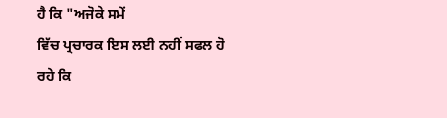ਹੈ ਕਿ "ਅਜੋਕੇ ਸਮੇਂ
ਵਿੱਚ ਪ੍ਰਚਾਰਕ ਇਸ ਲਈ ਨਹੀਂ ਸਫਲ ਹੋ ਰਹੇ ਕਿ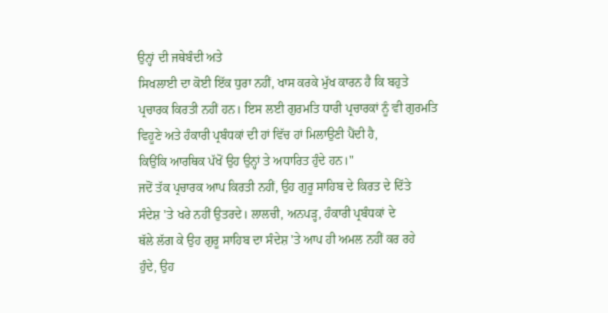ਉਨ੍ਹਾਂ ਦੀ ਜਥੇਬੰਦੀ ਅਤੇ
ਸਿਖਲਾਈ ਦਾ ਕੋਈ ਇੱਕ ਧੁਰਾ ਨਹੀਂ, ਖਾਸ ਕਰਕੇ ਮੁੱਖ ਕਾਰਨ ਹੈ ਕਿ ਬਹੁਤੇ
ਪ੍ਰਚਾਰਕ ਕਿਰਤੀ ਨਹੀਂ ਹਨ। ਇਸ ਲਈ ਗੁਰਮਤਿ ਧਾਰੀ ਪ੍ਰਚਾਰਕਾਂ ਨੂੰ ਵੀ ਗੁਰਮਤਿ
ਵਿਹੂਣੇ ਅਤੇ ਹੰਕਾਰੀ ਪ੍ਰਬੰਧਕਾਂ ਦੀ ਹਾਂ ਵਿੱਚ ਹਾਂ ਮਿਲਾਉਣੀ ਪੈਂਦੀ ਹੈ,
ਕਿਉਂਕਿ ਆਰਥਿਕ ਪੱਖੋਂ ਉਹ ਉਨ੍ਹਾਂ ਤੇ ਅਧਾਰਿਤ ਹੁੰਦੇ ਹਨ।"
ਜਦੋਂ ਤੱਕ ਪ੍ਰਚਾਰਕ ਆਪ ਕਿਰਤੀ ਨਹੀਂ, ਉਹ ਗੁਰੂ ਸਾਹਿਬ ਦੇ ਕਿਰਤ ਦੇ ਦਿੱਤੇ
ਸੰਦੇਸ਼ 'ਤੇ ਖਰੇ ਨਹੀਂ ਉਤਰਦੇ। ਲਾਲਚੀ, ਅਨਪੜ੍ਹ, ਹੰਕਾਰੀ ਪ੍ਰਬੰਧਕਾਂ ਦੇ
ਥੱਲੇ ਲੱਗ ਕੇ ਉਹ ਗੁਰੂ ਸਾਹਿਬ ਦਾ ਸੰਦੇਸ਼ 'ਤੇ ਆਪ ਹੀ ਅਮਲ ਨਹੀਂ ਕਰ ਰਹੇ
ਹੁੰਦੇ, ਉਹ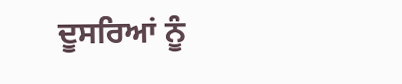ਦੂਸਰਿਆਂ ਨੂੰ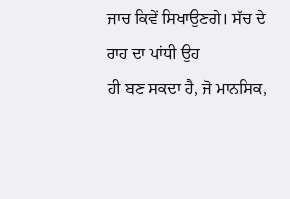ਜਾਚ ਕਿਵੇਂ ਸਿਖਾਉਣਗੇ। ਸੱਚ ਦੇ ਰਾਹ ਦਾ ਪਾਂਧੀ ਉਹ
ਹੀ ਬਣ ਸਕਦਾ ਹੈ, ਜੋ ਮਾਨਸਿਕ,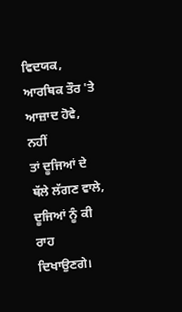ਵਿਦਯਕ, ਆਰਥਿਕ ਤੌਰ 'ਤੇ ਆਜ਼ਾਦ ਹੋਵੇ, ਨਹੀਂ
ਤਾਂ ਦੂਜਿਆਂ ਦੇ ਥੱਲੇ ਲੱਗਣ ਵਾਲੇ, ਦੂਜਿਆਂ ਨੂੰ ਕੀ ਰਾਹ ਦਿਖਾਉਣਗੇ।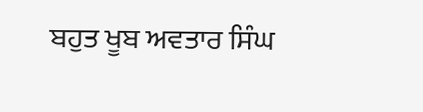ਬਹੁਤ ਖੂਬ ਅਵਤਾਰ ਸਿੰਘ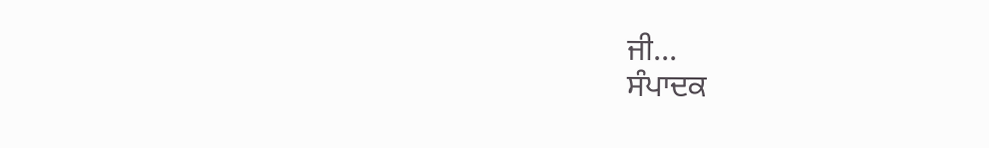ਜੀ...
ਸੰਪਾਦਕ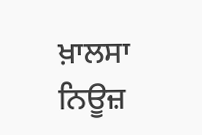ਖ਼ਾਲਸਾ ਨਿਊਜ਼